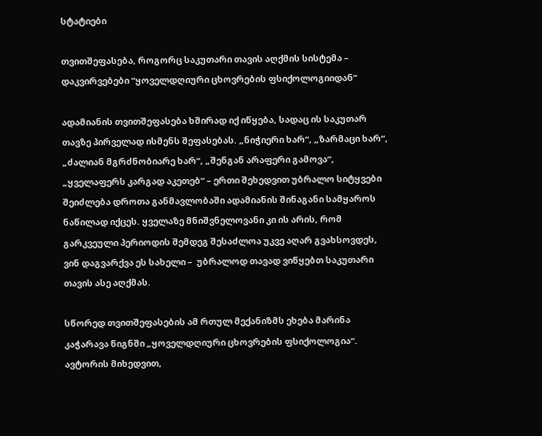სტატიები

თვითშეფასება, როგორც საკუთარი თავის აღქმის სისტემა – დაკვირვებები “ყოველდღიური ცხოვრების ფსიქოლოგიიდან”

ადამიანის თვითშეფასება ხშირად იქ იწყება, სადაც ის საკუთარ თავზე პირველად ისმენს შეფასებას. „ნიჭიერი ხარ“, „ზარმაცი ხარ“, „ძალიან მგრძნობიარე ხარ“, „შენგან არაფერი გამოვა“, „ყველაფერს კარგად აკეთებ“ – ერთი შეხედვით უბრალო სიტყვები შეიძლება დროთა განმავლობაში ადამიანის შინაგანი სამყაროს ნაწილად იქცეს. ყველაზე მნიშვნელოვანი კი ის არის, რომ გარკვეული პერიოდის შემდეგ შესაძლოა უკვე აღარ გვახსოვდეს, ვინ დაგვარქვა ეს სახელი –  უბრალოდ თავად ვიწყებთ საკუთარი თავის ასე აღქმას.

სწორედ თვითშეფასების ამ რთულ მექანიზმს ეხება მარინა კაჭარავა წიგნში „ყოველდღიური ცხოვრების ფსიქოლოგია“. ავტორის მიხედვით,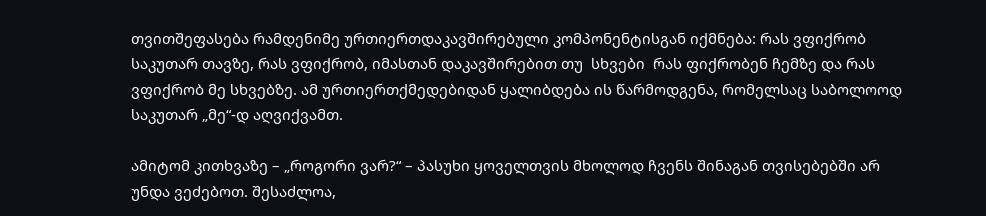თვითშეფასება რამდენიმე ურთიერთდაკავშირებული კომპონენტისგან იქმნება: რას ვფიქრობ საკუთარ თავზე, რას ვფიქრობ, იმასთან დაკავშირებით თუ  სხვები  რას ფიქრობენ ჩემზე და რას ვფიქრობ მე სხვებზე. ამ ურთიერთქმედებიდან ყალიბდება ის წარმოდგენა, რომელსაც საბოლოოდ საკუთარ „მე“-დ აღვიქვამთ.

ამიტომ კითხვაზე – „როგორი ვარ?“ – პასუხი ყოველთვის მხოლოდ ჩვენს შინაგან თვისებებში არ უნდა ვეძებოთ. შესაძლოა,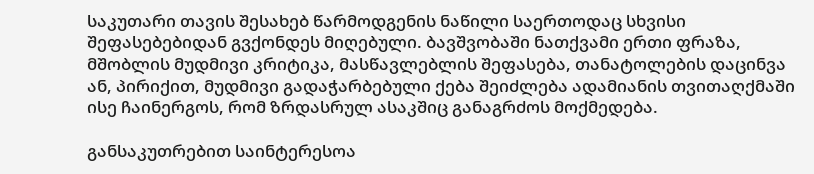საკუთარი თავის შესახებ წარმოდგენის ნაწილი საერთოდაც სხვისი შეფასებებიდან გვქონდეს მიღებული. ბავშვობაში ნათქვამი ერთი ფრაზა, მშობლის მუდმივი კრიტიკა, მასწავლებლის შეფასება, თანატოლების დაცინვა ან, პირიქით, მუდმივი გადაჭარბებული ქება შეიძლება ადამიანის თვითაღქმაში ისე ჩაინერგოს, რომ ზრდასრულ ასაკშიც განაგრძოს მოქმედება.

განსაკუთრებით საინტერესოა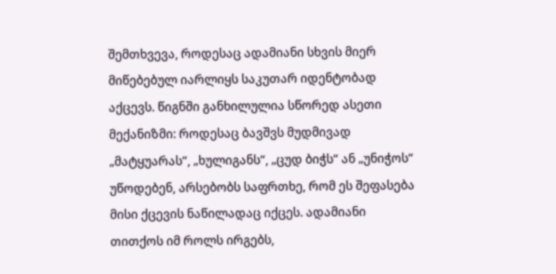შემთხვევა, როდესაც ადამიანი სხვის მიერ მიწებებულ იარლიყს საკუთარ იდენტობად აქცევს. წიგნში განხილულია სწორედ ასეთი მექანიზმი: როდესაც ბავშვს მუდმივად „მატყუარას“, „ხულიგანს“, „ცუდ ბიჭს“ ან „უნიჭოს“ უწოდებენ, არსებობს საფრთხე, რომ ეს შეფასება მისი ქცევის ნაწილადაც იქცეს. ადამიანი თითქოს იმ როლს ირგებს,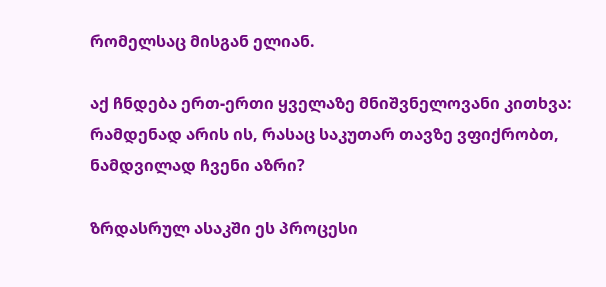რომელსაც მისგან ელიან.

აქ ჩნდება ერთ-ერთი ყველაზე მნიშვნელოვანი კითხვა: რამდენად არის ის, რასაც საკუთარ თავზე ვფიქრობთ, ნამდვილად ჩვენი აზრი?

ზრდასრულ ასაკში ეს პროცესი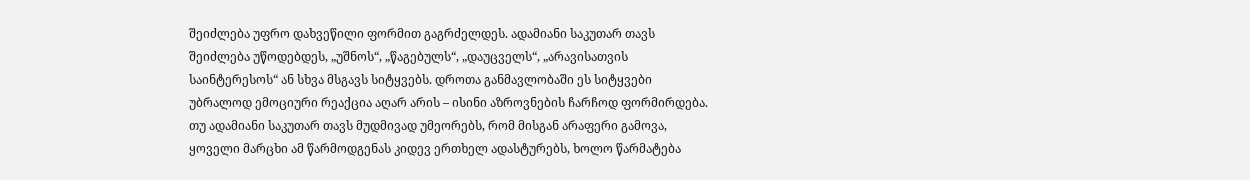შეიძლება უფრო დახვეწილი ფორმით გაგრძელდეს. ადამიანი საკუთარ თავს შეიძლება უწოდებდეს, „უშნოს“, „წაგებულს“, „დაუცველს“, „არავისათვის საინტერესოს“ ან სხვა მსგავს სიტყვებს. დროთა განმავლობაში ეს სიტყვები უბრალოდ ემოციური რეაქცია აღარ არის – ისინი აზროვნების ჩარჩოდ ფორმირდება. თუ ადამიანი საკუთარ თავს მუდმივად უმეორებს, რომ მისგან არაფერი გამოვა, ყოველი მარცხი ამ წარმოდგენას კიდევ ერთხელ ადასტურებს, ხოლო წარმატება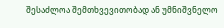შესაძლოა შემთხვევითობად ან უმნიშვნელო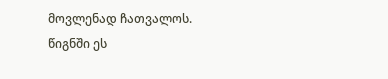მოვლენად ჩათვალოს. წიგნში ეს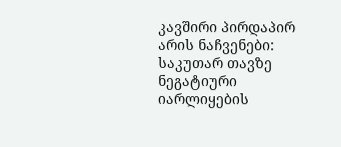კავშირი პირდაპირ არის ნაჩვენები: საკუთარ თავზე ნეგატიური იარლიყების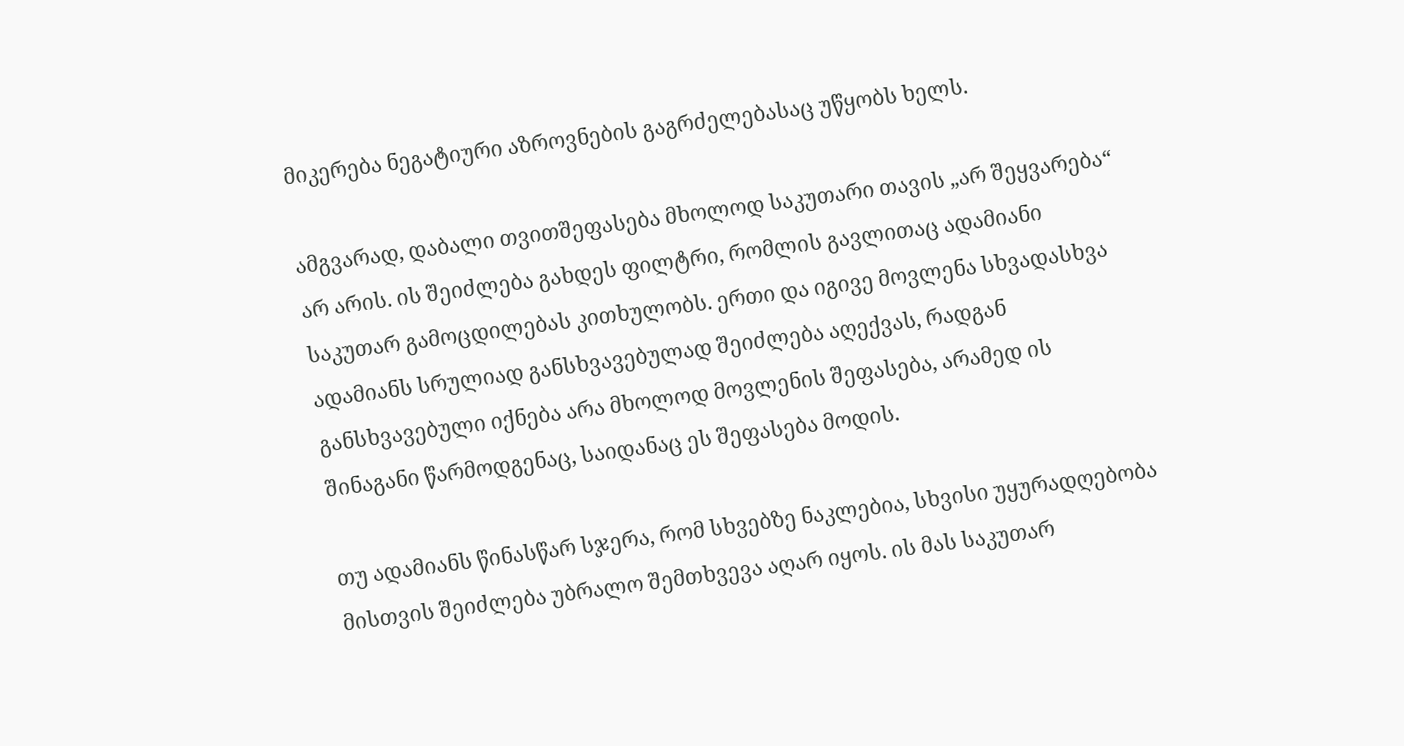მიკერება ნეგატიური აზროვნების გაგრძელებასაც უწყობს ხელს.

ამგვარად, დაბალი თვითშეფასება მხოლოდ საკუთარი თავის „არ შეყვარება“ არ არის. ის შეიძლება გახდეს ფილტრი, რომლის გავლითაც ადამიანი საკუთარ გამოცდილებას კითხულობს. ერთი და იგივე მოვლენა სხვადასხვა ადამიანს სრულიად განსხვავებულად შეიძლება აღექვას, რადგან განსხვავებული იქნება არა მხოლოდ მოვლენის შეფასება, არამედ ის შინაგანი წარმოდგენაც, საიდანაც ეს შეფასება მოდის.

თუ ადამიანს წინასწარ სჯერა, რომ სხვებზე ნაკლებია, სხვისი უყურადღებობა მისთვის შეიძლება უბრალო შემთხვევა აღარ იყოს. ის მას საკუთარ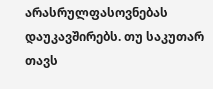არასრულფასოვნებას დაუკავშირებს. თუ საკუთარ თავს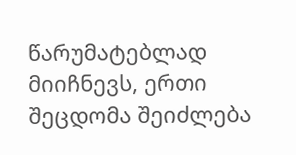წარუმატებლად მიიჩნევს, ერთი შეცდომა შეიძლება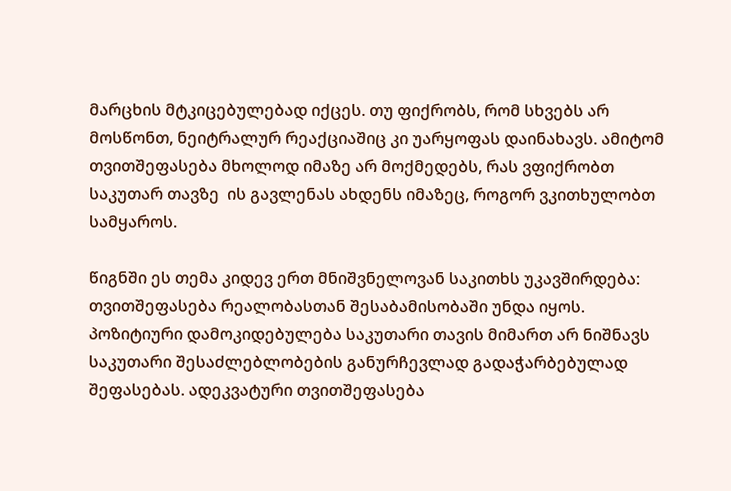მარცხის მტკიცებულებად იქცეს. თუ ფიქრობს, რომ სხვებს არ მოსწონთ, ნეიტრალურ რეაქციაშიც კი უარყოფას დაინახავს. ამიტომ თვითშეფასება მხოლოდ იმაზე არ მოქმედებს, რას ვფიქრობთ საკუთარ თავზე  ის გავლენას ახდენს იმაზეც, როგორ ვკითხულობთ სამყაროს.

წიგნში ეს თემა კიდევ ერთ მნიშვნელოვან საკითხს უკავშირდება: თვითშეფასება რეალობასთან შესაბამისობაში უნდა იყოს. პოზიტიური დამოკიდებულება საკუთარი თავის მიმართ არ ნიშნავს საკუთარი შესაძლებლობების განურჩევლად გადაჭარბებულად შეფასებას. ადეკვატური თვითშეფასება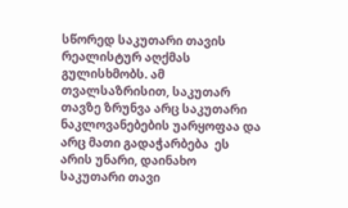სწორედ საკუთარი თავის რეალისტურ აღქმას გულისხმობს. ამ თვალსაზრისით, საკუთარ თავზე ზრუნვა არც საკუთარი ნაკლოვანებების უარყოფაა და არც მათი გადაჭარბება  ეს არის უნარი, დაინახო საკუთარი თავი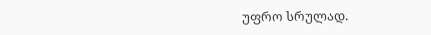უფრო სრულად.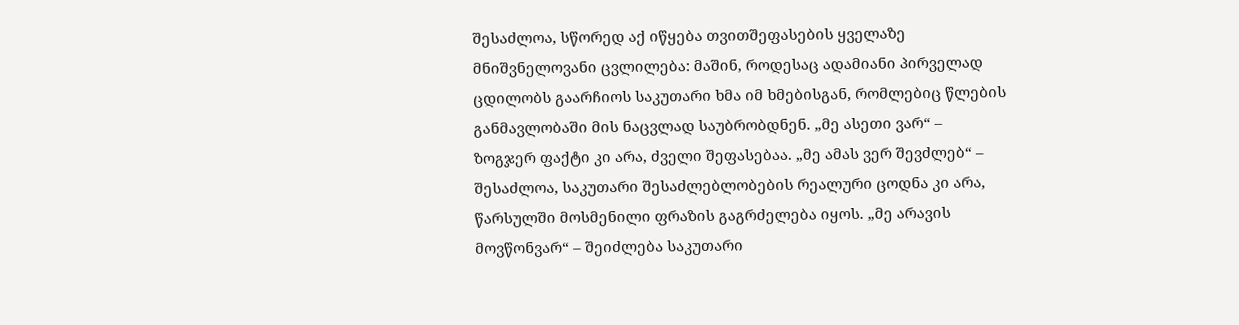შესაძლოა, სწორედ აქ იწყება თვითშეფასების ყველაზე მნიშვნელოვანი ცვლილება: მაშინ, როდესაც ადამიანი პირველად ცდილობს გაარჩიოს საკუთარი ხმა იმ ხმებისგან, რომლებიც წლების განმავლობაში მის ნაცვლად საუბრობდნენ. „მე ასეთი ვარ“ –  ზოგჯერ ფაქტი კი არა, ძველი შეფასებაა. „მე ამას ვერ შევძლებ“ – შესაძლოა, საკუთარი შესაძლებლობების რეალური ცოდნა კი არა, წარსულში მოსმენილი ფრაზის გაგრძელება იყოს. „მე არავის მოვწონვარ“ – შეიძლება საკუთარი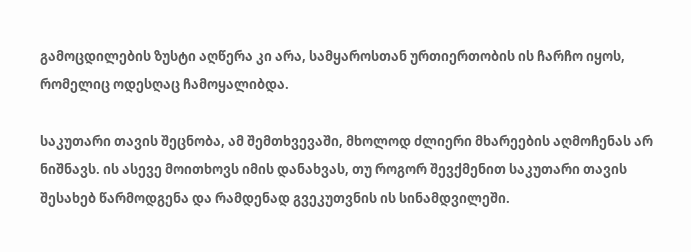გამოცდილების ზუსტი აღწერა კი არა, სამყაროსთან ურთიერთობის ის ჩარჩო იყოს, რომელიც ოდესღაც ჩამოყალიბდა.

საკუთარი თავის შეცნობა, ამ შემთხვევაში, მხოლოდ ძლიერი მხარეების აღმოჩენას არ ნიშნავს. ის ასევე მოითხოვს იმის დანახვას, თუ როგორ შევქმენით საკუთარი თავის შესახებ წარმოდგენა და რამდენად გვეკუთვნის ის სინამდვილეში.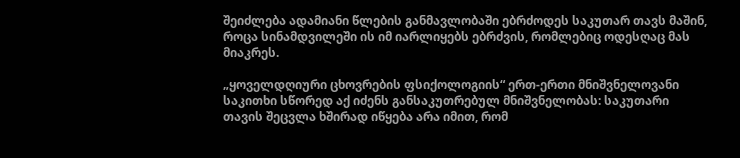შეიძლება ადამიანი წლების განმავლობაში ებრძოდეს საკუთარ თავს მაშინ, როცა სინამდვილეში ის იმ იარლიყებს ებრძვის, რომლებიც ოდესღაც მას მიაკრეს.

„ყოველდღიური ცხოვრების ფსიქოლოგიის“ ერთ-ერთი მნიშვნელოვანი საკითხი სწორედ აქ იძენს განსაკუთრებულ მნიშვნელობას: საკუთარი თავის შეცვლა ხშირად იწყება არა იმით, რომ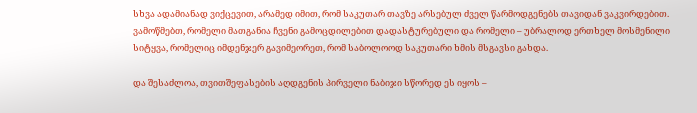სხვა ადამიანად ვიქცევით, არამედ იმით, რომ საკუთარ თავზე არსებულ ძველ წარმოდგენებს თავიდან ვაკვირდებით. ვამოწმებთ, რომელი მათგანია ჩვენი გამოცდილებით დადასტურებული და რომელი – უბრალოდ ერთხელ მოსმენილი სიტყვა, რომელიც იმდენჯერ გავიმეორეთ, რომ საბოლოოდ საკუთარი ხმის მსგავსი გახდა.

და შესაძლოა, თვითშეფასების აღდგენის პირველი ნაბიჯი სწორედ ეს იყოს –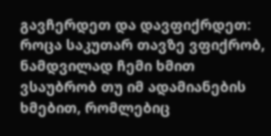გავჩერდეთ და დავფიქრდეთ: როცა საკუთარ თავზე ვფიქრობ, ნამდვილად ჩემი ხმით ვსაუბრობ თუ იმ ადამიანების ხმებით, რომლებიც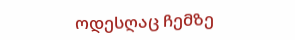ოდესღაც ჩემზე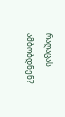რაღაცას ამბობდნენ?